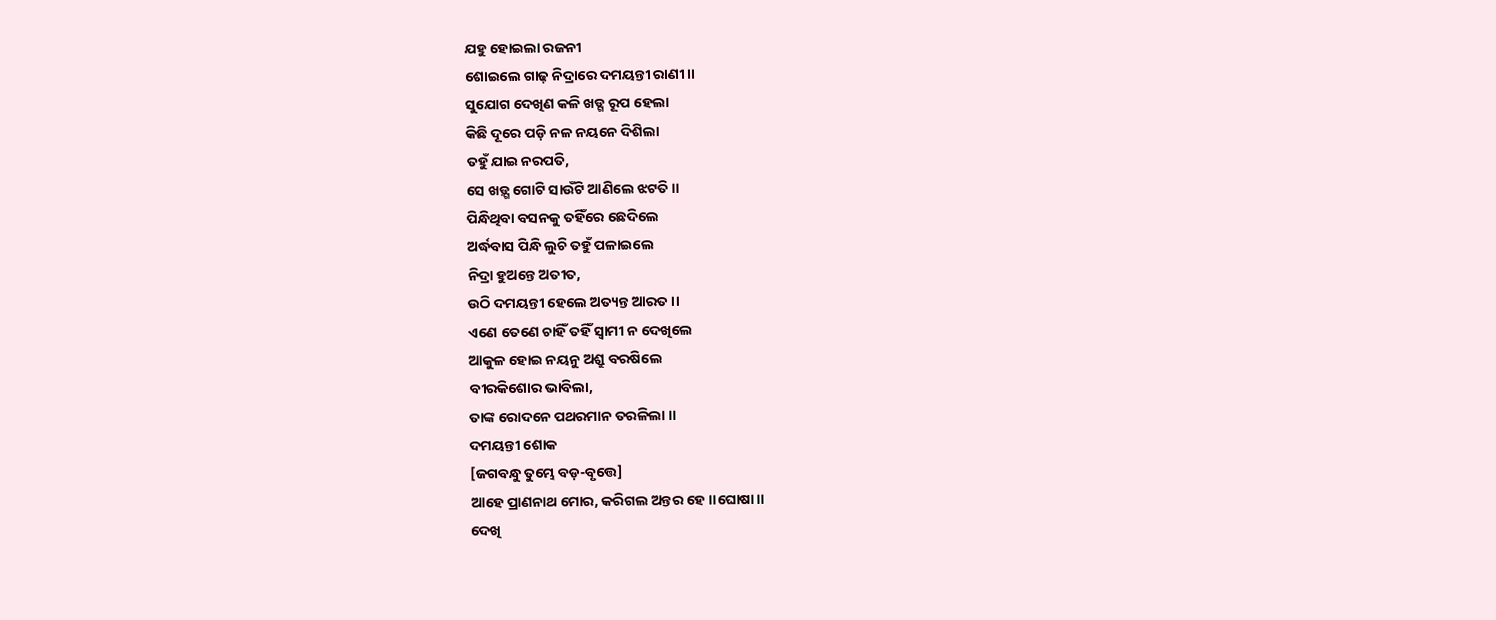ଯହୁ ହୋଇଲା ରଜନୀ
ଶୋଇଲେ ଗାଢ଼ ନିଦ୍ରାରେ ଦମୟନ୍ତୀ ରାଣୀ ।।
ସୁଯୋଗ ଦେଖିଣ କଳି ଖଡ୍ଗ ରୂପ ହେଲା
କିଛି ଦୂରେ ପଡ଼ି ନଳ ନୟନେ ଦିଶିଲା
ତହୁଁ ଯାଇ ନରପତି,
ସେ ଖଡ଼୍ଗ ଗୋଟି ସାଉଁଟି ଆଣିଲେ ଝଟତି ।।
ପିନ୍ଧିଥିବା ବସନକୁ ତହିଁରେ ଛେଦିଲେ
ଅର୍ଦ୍ଧବାସ ପିନ୍ଧି ଲୁଚି ତହୁଁ ପଳାଇଲେ
ନିଦ୍ରା ହୁଅନ୍ତେ ଅତୀତ,
ଉଠି ଦମୟନ୍ତୀ ହେଲେ ଅତ୍ୟନ୍ତ ଆରତ ।।
ଏଣେ ତେଣେ ଚାହିଁ ତହିଁ ସ୍ୱାମୀ ନ ଦେଖିଲେ
ଆକୁଳ ହୋଇ ନୟନୁ ଅଶ୍ରୁ ବରଷିଲେ
ବୀରକିଶୋର ଭାବିଲା,
ତାଙ୍କ ରୋଦନେ ପଥରମାନ ତରଳିଲା ।।
ଦମୟନ୍ତୀ ଶୋକ
[ଜଗବନ୍ଧୁ ତୁମ୍ଭେ ବଡ଼-ବୃତ୍ତେ]
ଆହେ ପ୍ରାଣନାଥ ମୋର, କରିଗଲ ଅନ୍ତର ହେ ।।ଘୋଷା।।
ଦେଖି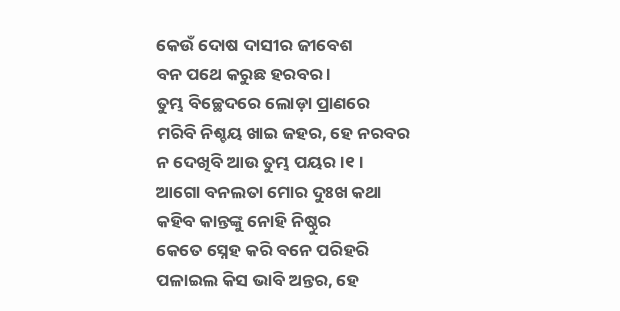କେଉଁ ଦୋଷ ଦାସୀର ଜୀବେଶ
ବନ ପଥେ କରୁଛ ହରବର ।
ତୁମ୍ଭ ବିଚ୍ଛେଦରେ ଲୋଡ଼ା ପ୍ରାଣରେ
ମରିବି ନିଶ୍ଚୟ ଖାଇ ଜହର, ହେ ନରବର
ନ ଦେଖିବି ଆଉ ତୁମ୍ଭ ପୟର ।୧।
ଆଗୋ ବନଲତା ମୋର ଦୁଃଖ କଥା
କହିବ କାନ୍ତଙ୍କୁ ନୋହି ନିଷ୍ଠୁର
କେତେ ସ୍ନେହ କରି ବନେ ପରିହରି
ପଳାଇଲ କିସ ଭାବି ଅନ୍ତର, ହେ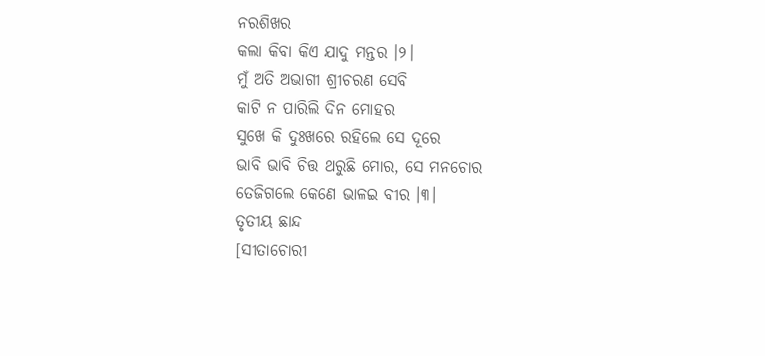ନରଶିଖର
କଲା କିବା କିଏ ଯାଦୁ ମନ୍ତର ।୨।
ମୁଁ ଅତି ଅଭାଗୀ ଶ୍ରୀଚରଣ ସେବି
କାଟି ନ ପାରିଲି ଦିନ ମୋହର
ସୁଖେ କି ଦୁଃଖରେ ରହିଲେ ସେ ଦୂରେ
ଭାବି ଭାବି ଚିତ୍ତ ଥରୁଛି ମୋର, ସେ ମନଚୋର
ତେଜିଗଲେ କେଣେ ଭାଳଇ ବୀର ।୩।
ତୃତୀୟ ଛାନ୍ଦ
[ସୀତାଚୋରୀ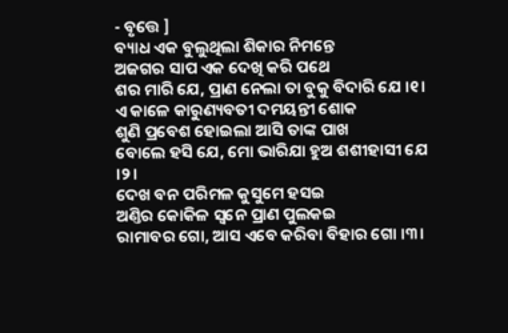- ବୃତ୍ତେ ]
ବ୍ୟାଧ ଏକ ବୁଲୁଥିଲା ଶିକାର ନିମନ୍ତେ
ଅଜଗର ସାପ ଏକ ଦେଖି କରି ପଥେ
ଶର ମାରି ଯେ, ପ୍ରାଣ ନେଲା ତା ବୁକୁ ବିଦାରି ଯେ ।୧।
ଏ କାଳେ କାରୁଣ୍ୟବତୀ ଦମୟନ୍ତୀ ଶୋକ
ଶୁଣି ପ୍ରବେଶ ହୋଇଲା ଆସି ତାଙ୍କ ପାଖ
ବୋଲେ ହସି ଯେ, ମୋ ଭାରିଯା ହୁଅ ଶଶୀହାସୀ ଯେ ।୨।
ଦେଖ ବନ ପରିମଳ କୁସୁମେ ହସଇ
ଅଣ୍ତିର କୋକିଳ ସ୍ୱନେ ପ୍ରାଣ ପୁଲକଇ
ରାମାବର ଗୋ, ଆସ ଏବେ କରିବା ବିହାର ଗୋ ।୩।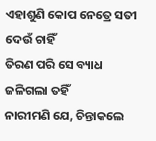ଏହାଶୁଣି କୋପ ନେତ୍ରେ ସତୀ ଦେଉଁ ଚାହିଁ
ତିରଣ ପରି ସେ ବ୍ୟାଧ ଜଳିଗଲା ତହିଁ
ନାରୀମଣି ଯେ, ଚିନ୍ତାକଲେ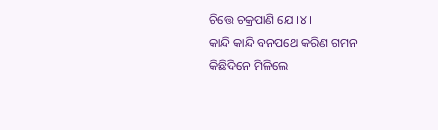ଚିତ୍ତେ ଚକ୍ରପାଣି ଯେ ।୪।
କାନ୍ଦି କାନ୍ଦି ବନପଥେ କରିଣ ଗମନ
କିଛିଦିନେ ମିଳିଲେ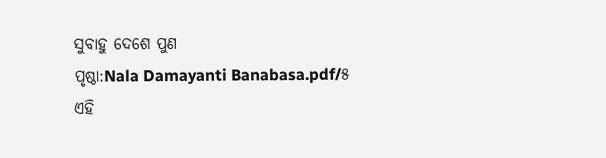ସୁବାହୁ ଦେଶେ ପୁଣ
ପୃଷ୍ଠା:Nala Damayanti Banabasa.pdf/୫
ଏହି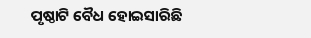ପୃଷ୍ଠାଟି ବୈଧ ହୋଇସାରିଛି